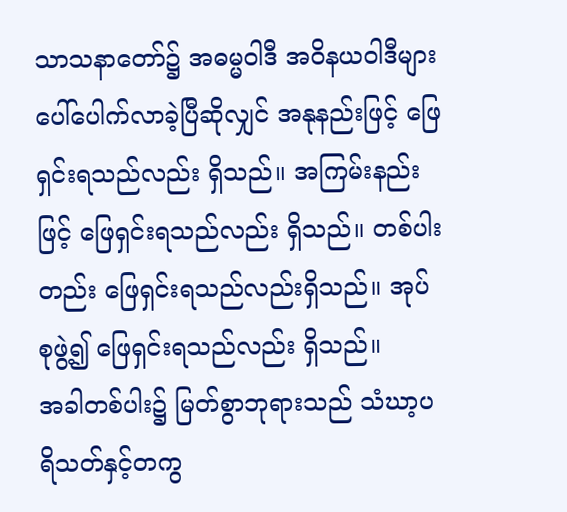သာသနာတော်၌ အဓမ္မဝါဒီ အဝိနယဝါဒီများ ပေါ်ပေါက်လာခဲ့ပြီဆိုလျှင် အနုနည်းဖြင့် ဖြေရှင်းရသည်လည်း ရှိသည်။ အကြမ်းနည်းဖြင့် ဖြေရှင်းရသည်လည်း ရှိသည်။ တစ်ပါးတည်း ဖြေရှင်းရသည်လည်းရှိသည်။ အုပ်စုဖွဲ့၍ ဖြေရှင်းရသည်လည်း ရှိသည်။
အခါတစ်ပါး၌ မြတ်စွာဘုရားသည် သံဃာ့ပရိသတ်နှင့်တကွ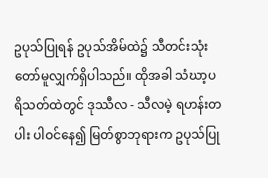ဥပုသ်ပြုရန် ဥပုသ်အိမ်ထဲ၌ သီတင်းသုံးတော်မူလျှက်ရှိပါသည်။ ထိုအခါ သံဃာ့ပရိသတ်ထဲတွင် ဒုဿီလ - သီလမဲ့ ရဟန်းတပါး ပါဝင်နေ၍ မြတ်စွာဘုရားက ဥပုသ်ပြု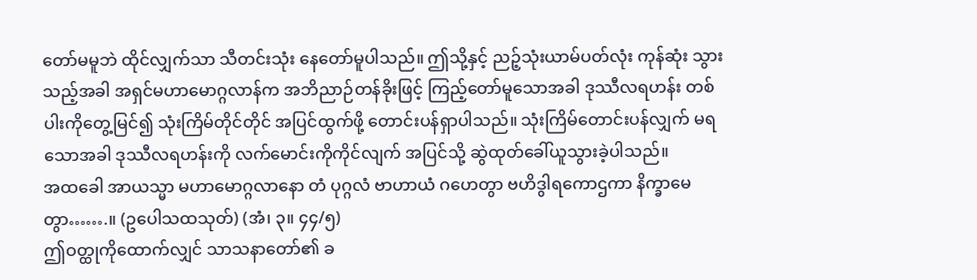တော်မမူဘဲ ထိုင်လျှက်သာ သီတင်းသုံး နေတော်မူပါသည်။ ဤသို့နှင့် ညဉ့်သုံးယာမ်ပတ်လုံး ကုန်ဆုံး သွားသည့်အခါ အရှင်မဟာမောဂ္ဂလာန်က အဘိညာဉ်တန်ခိုးဖြင့် ကြည့်တော်မူသောအခါ ဒုဿီလရဟန်း တစ်ပါးကိုတွေ့မြင်၍ သုံးကြိမ်တိုင်တိုင် အပြင်ထွက်ဖို့ တောင်းပန်ရှာပါသည်။ သုံးကြိမ်တောင်းပန်လျှက် မရသောအခါ ဒုဿီလရဟန်းကို လက်မောင်းကိုကိုင်လျက် အပြင်သို့ ဆွဲထုတ်ခေါ်ယူသွားခဲ့ပါသည်။
အထခေါ အာယသ္မာ မဟာမောဂ္ဂလာနော တံ ပုဂ္ဂလံ ဗာဟာယံ ဂဟေတွာ ဗဟိဒွါရကောဌကာ နိက္ခာမေတွာ…….။ (ဥပေါသထသုတ်) (အံ၊ ၃။ ၄၄/၅)
ဤဝတ္ထုကိုထောက်လျှင် သာသနာတော်၏ ခ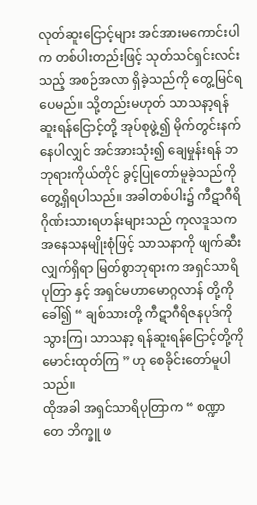လုတ်ဆူးငြောင့်များ အင်အားမကောင်းပါက တစ်ပါးတည်းဖြင့် သုတ်သင်ရှင်းလင်းသည့် အစဉ်အလာ ရှိခဲ့သည်ကို တွေ့မြင်ရပေမည်။ သို့တည်းမဟုတ် သာသနာ့ရန်ဆူးရန်ငြောင့်တို့ အုပ်စုဖွဲ့၍ မိုက်တွင်းနက်နေပါလျှင် အင်အားသုံး၍ ချေမှုန်းရန် ဘဘုရားကိုယ်တိုင် ခွင့်ပြုတော်မူခဲ့သည်ကို တွေ့ရှိရပါသည်။ အခါတစ်ပါး၌ ကီဋာဂီရိဂိုဏ်းသားရဟန်းများသည် ကုလဒူသကအနေသနမျိုးစုံဖြင့် သာသနာကို ဖျက်ဆီးလျှက်ရှိရာ မြတ်စွာဘုရားက အရှင်သာရိပုတြာ နှင့် အရှင်မဟာမောဂ္ဂလာန် တို့ကိုခေါ်၍ “ ချစ်သားတို့ ကီဋာဂီရိဇနပုဒ်ကို သွားကြ၊ သာသနာ့ ရန်ဆူးရန်ငြောင့်တို့ကို မောင်းထုတ်ကြ ” ဟု စေခိုင်းတော်မူပါသည်။
ထိုအခါ အရှင်သာရိပုတြာက “ စဏ္ဍာ တေ ဘိက္ခူ ဖ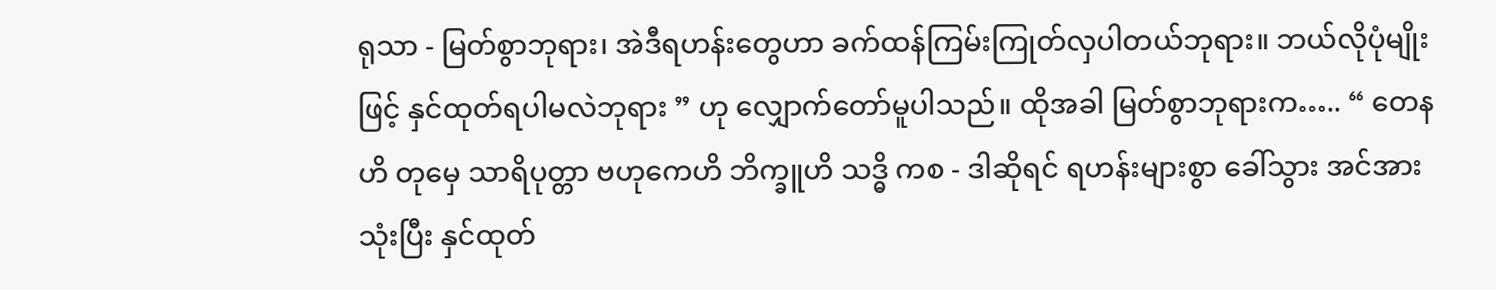ရုသာ - မြတ်စွာဘုရား၊ အဲဒီရဟန်းတွေဟာ ခက်ထန်ကြမ်းကြုတ်လှပါတယ်ဘုရား။ ဘယ်လိုပုံမျိုးဖြင့် နှင်ထုတ်ရပါမလဲဘုရား ” ဟု လျှောက်တော်မူပါသည်။ ထိုအခါ မြတ်စွာဘုရားက….. “ တေနဟိ တုမှေ သာရိပုတ္တာ ဗဟုကေဟိ ဘိက္ခူဟိ သဒ္ဓိ ကစ - ဒါဆိုရင် ရဟန်းများစွာ ခေါ်သွား အင်အားသုံးပြီး နှင်ထုတ်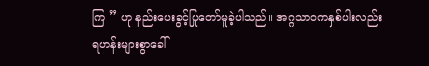ကြ ” ဟု နည်းပေးခွင့်ပြုတော်မူခဲ့ပါသည်။ အဂ္ဂသာဝကနှစ်ပါးလည်း ရဟန်းများစွာခေါ်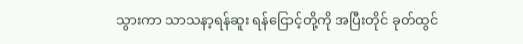သွားကာ သာသနာ့ရန်ဆူး ရန်ငြောင့်တို့ကို အပြီးတိုင် ခုတ်ထွင်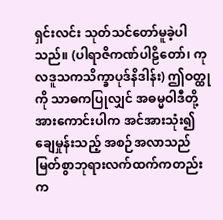ရှင်းလင်း သုတ်သင်တော်မူခဲ့ပါသည်။ (ပါရာဇိကဏ်ပါဠိတော်၊ ကုလဒူသကသိက္ခာပုဒ်နိဒါန်း) ဤဝတ္ထုကို သာဓကပြုလျှင် အဓမ္မဝါဒီတို့ အားကောင်းပါက အင်အားသုံး၍ ချေမှုန်းသည့် အစဉ်အလာသည် မြတ်စွာဘုရားလက်ထက်ကတည်းက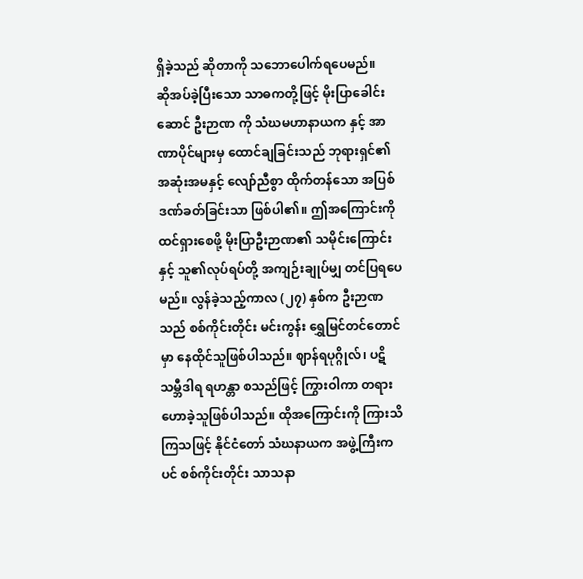ရှိခဲ့သည် ဆိုတာကို သဘောပေါက်ရပေမည်။
ဆိုအပ်ခဲ့ပြီးသော သာဓကတို့ဖြင့် မိုးပြာခေါင်းဆောင် ဦးဉာဏ ကို သံဃမဟာနာယက နှင့် အာဏာပိုင်များမှ ထောင်ချခြင်းသည် ဘုရားရှင်၏ အဆုံးအမနှင့် လျော်ညီစွာ ထိုက်တန်သော အပြစ်ဒဏ်ခတ်ခြင်းသာ ဖြစ်ပါ၏။ ဤအကြောင်းကို ထင်ရှားစေဖို့ မိုးပြာဦးဉာဏ၏ သမိုင်းကြောင်းနှင့် သူ၏လုပ်ရပ်တို့ အကျဉ်းချုပ်မျှ တင်ပြရပေမည်။ လွန်ခဲ့သည့်ကာလ (၂၇) နှစ်က ဦးဉာဏသည် စစ်ကိုင်းတိုင်း မင်းကွန်း ရွှေမြင်တင်တောင်မှာ နေထိုင်သူဖြစ်ပါသည်။ ဈာန်ရပုဂ္ဂိုလ်၊ ပဋိသမ္ဘီဒါရ ရဟန္တာ စသည်ဖြင့် ကြွားဝါကာ တရားဟောခဲ့သူဖြစ်ပါသည်။ ထိုအကြောင်းကို ကြားသိကြသဖြင့် နိုင်ငံတော် သံဃနာယက အဖွဲ့ကြီးကပင် စစ်ကိုင်းတိုင်း သာသနာ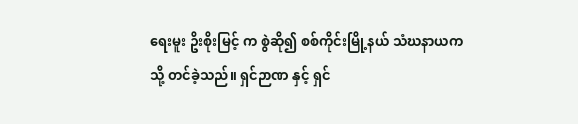ရေးမူး ဥိးစိုးမြင့် က စွဲဆို၍ စစ်ကိုင်းမြို့နယ် သံဃနာယက သို့ တင်ခဲ့သည်။ ရှင်ဉာဏ နှင့် ရှင်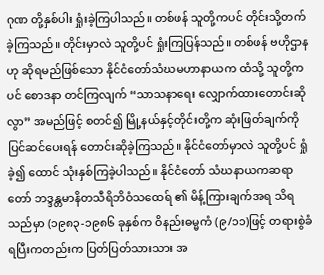ဂုဏ တို့နှစ်ပါး ရှုံးခဲ့ကြပါသည်။ တစ်ဖန် သူတို့ကပင် တိုင်းသို့တက်ခဲ့ကြသည်။ တိုင်းမှာလဲ သူတို့ပင် ရှုံးကြပြန်သည်။ တစ်ဖန် ဗဟိုဌာန ဟု ဆိုရမည်ဖြစ်သော နိုင်ငံတော်သံဃမဟာနာယက ထံသို့ သူတို့ကပင် စောဒနာ တင်ကြလျက် “သာသနာရေး လျှောက်ထားတောင်းဆိုလွာ” အမည်ဖြင့် စတင်၍ မြို့နယ်နှင့်တိုင်းတို့က ဆုံးဖြတ်ချက်ကို ပြင်ဆင်ပေးရန် တောင်းဆိုခဲ့ကြသည်။ နိုင်ငံတော်မှာလဲ သူတို့ပင် ရှုံခဲ့၍ ထောင် သုံးနှစ်ကြခဲ့ပါသည်။ နိုင်ငံတော် သံဃနာယကဆရာတော် ဘဒ္ဒန္တမာနိတသီရိဘိဝံသထေရ် ၏ မိန့်ကြားချက်အရ သိရသည်မှာ (၁၉၈၃-၁၉၈၆ ခုနှစ်က ဝိနည်းဓမ္မကံ (၉/၁၁)ဖြင့် တရားစွဲခံရပြီးကတည်းက ပြတ်ပြတ်သားသား အ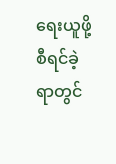ရေးယူဖို့ စီရင်ခဲ့ရာတွင်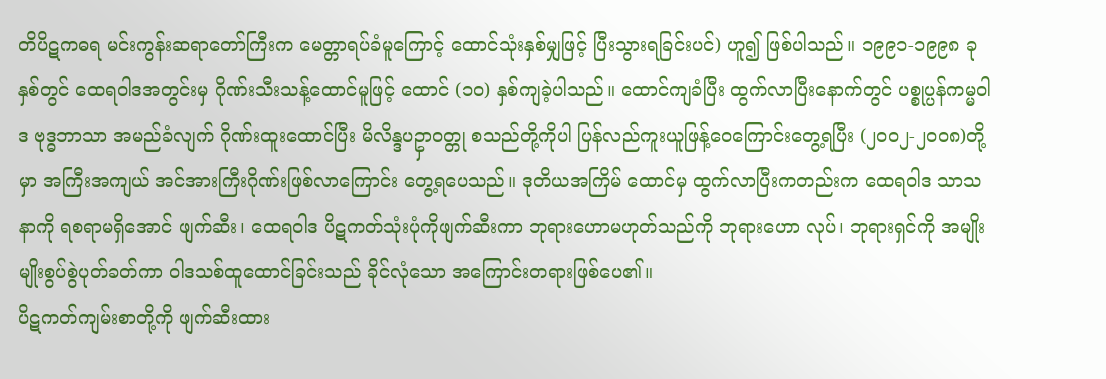တိပိဋကဓရ မင်းကွန်းဆရာတော်ကြီးက မေတ္တာရပ်ခံမူကြောင့် ထောင်သုံးနှစ်မျှဖြင့် ပြီးသွားရခြင်းပင်) ဟူ၍ ဖြစ်ပါသည်။ ၁၉၉၁-၁၉၉၈ ခုနှစ်တွင် ထေရဝါဒအတွင်းမှ ဂိုဏ်းသီးသန့်ထောင်မူဖြင့် ထောင် (၁၀) နှစ်ကျခဲ့ပါသည်။ ထောင်ကျခံပြီး ထွက်လာပြီးနောက်တွင် ပစ္စုပ္ပန်ကမ္မဝါဒ ဗုဒ္ဓဘာသာ အမည်ခံလျက် ဂိုဏ်းထူးထောင်ပြီး မိလိန္ဒပဥှာဝတ္တု စသည်တို့ကိုပါ ပြန်လည်ကူးယူဖြန့်ဝေကြောင်းတွေ့ရပြီး (၂၀၀၂-၂၀၀၈)တို့မှာ အကြီးအကျယ် အင်အားကြီးဂိုဏ်းဖြစ်လာကြောင်း တွေ့ရပေသည်။ ဒုတိယအကြိမ် ထောင်မှ ထွက်လာပြီးကတည်းက ထေရဝါဒ သာသနာကို ရစရာမရှိအောင် ဖျက်ဆီး၊ ထေရဝါဒ ပိဋကတ်သုံးပုံကိုဖျက်ဆီးကာ ဘုရားဟောမဟုတ်သည်ကို ဘုရားဟော လုပ်၊ ဘုရားရှင်ကို အမျိုးမျိုးစွပ်စွဲပုတ်ခတ်ကာ ဝါဒသစ်ထူထောင်ခြင်းသည် ခိုင်လုံသော အကြောင်းတရားဖြစ်ပေ၏။
ပိဋကတ်ကျမ်းစာတို့ကို ဖျက်ဆီးထား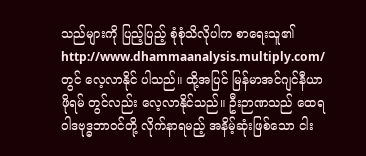သည်များကို ပြည့်ပြည့် စုံစုံသိလိုပါက စာရေးသူ၏ http://www.dhammaanalysis.multiply.com/ တွင် လေ့လာနိုင် ပါသည်။ ထို့အပြင် မြန်မာအင်ဂျင်နီယာ ဖိုရမ် တွင်လည်း လေ့လာနိုင်သည်။ ဦးဉာဏသည် ထေရဝါဒဗုဒ္ဓဘာဝင်တို့ လိုက်နာရမည့် အနိမ့်ဆုံးဖြစ်သော ငါး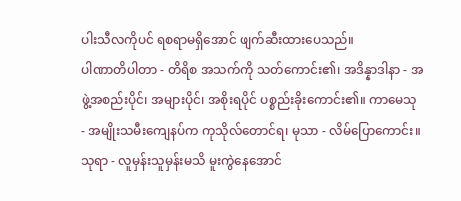ပါးသီလကိုပင် ရစရာမရှိအောင် ဖျက်ဆီးထားပေသည်။
ပါဏာတိပါတာ - တိရိစ အသက်ကို သတ်ကောင်း၏၊ အဒိန္နာဒါနာ - အဖွဲ့အစည်းပိုင်၊ အများပိုင်၊ အစိုးရပိုင် ပစ္စည်းခိုးကောင်း၏။ ကာမေသု - အမျိုးသမီးကျေနပ်က ကုသိုလ်တောင်ရ၊ မုသာ - လိမ်ပြောကောင်း။ သုရာ - လူမှန်းသူမှန်းမသိ မူးကွဲနေအောင်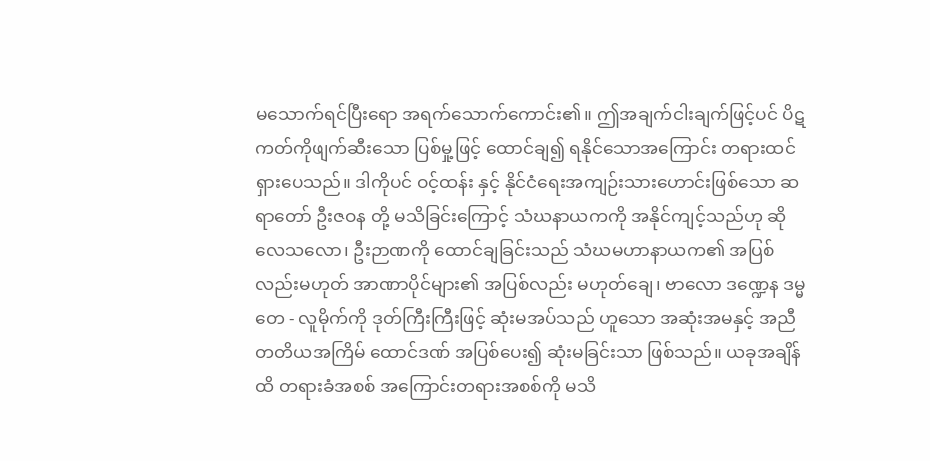မသောက်ရင်ပြီးရော အရက်သောက်ကောင်း၏။ ဤအချက်ငါးချက်ဖြင့်ပင် ပိဋကတ်ကိုဖျက်ဆီးသော ပြစ်မှု့ဖြင့် ထောင်ချ၍ ရနိုင်သောအကြောင်း တရားထင်ရှားပေသည်။ ဒါကိုပင် ဝင့်ထန်း နှင့် နိုင်ငံရေးအကျဉ်းသားဟောင်းဖြစ်သော ဆရာတော် ဦးဇဝန တို့ မသိခြင်းကြောင့် သံဃနာယကကို အနိုင်ကျင့်သည်ဟု ဆိုလေသလော၊ ဦးဉာဏကို ထောင်ချခြင်းသည် သံဃမဟာနာယက၏ အပြစ်လည်းမဟုတ် အာဏာပိုင်များ၏ အပြစ်လည်း မဟုတ်ချေ၊ ဗာလော ဒဏ္ဍေန ဒမ္မတေ - လူမိုက်ကို ဒုတ်ကြီးကြီးဖြင့် ဆုံးမအပ်သည် ဟူသော အဆုံးအမနှင့် အညီ တတိယအကြိမ် ထောင်ဒဏ် အပြစ်ပေး၍ ဆုံးမခြင်းသာ ဖြစ်သည်။ ယခုအချိန်ထိ တရားခံအစစ် အကြောင်းတရားအစစ်ကို မသိ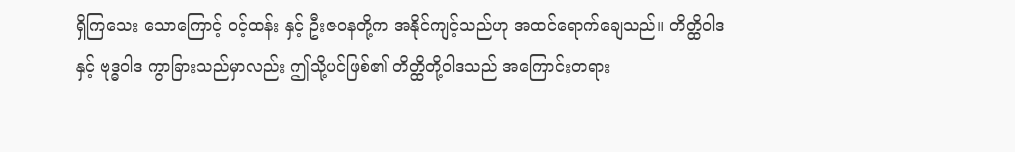ရှိကြသေး သောကြောင့် ဝင့်ထန်း နှင့် ဦးဇဝနတို့က အနိုင်ကျင့်သည်ဟု အထင်ရောက်ချေသည်။ တိတ္ထိဝါဒနှင့် ဗုဒ္ဓဝါဒ ကွာခြားသည်မှာလည်း ဤသို့ပင်ဖြစ်၏ တိတ္ထိတို့ဝါဒသည် အကြောင်းတရား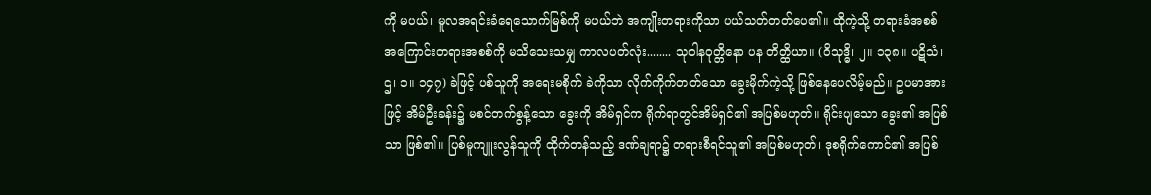ကို မပယ်၊ မူလအရင်းခံရေသောက်မြစ်ကို မပယ်ဘဲ အကျိုးတရားကိုသာ ပယ်သတ်တတ်ပေ၏။ ထိုကဲ့သို့ တရားခံအစစ် အကြောင်းတရားအစစ်ကို မသိသေးသမျှ ကာလပတ်လုံး........ သုဝါနဝုတ္တိနော ပန တိတ္ထိယာ။ (ဝိသုဒ္ဓိ၊ ၂။ ၁၃၈။ ပဋိသံ၊ ဌ၊ ၁။ ၁၄၇) ခဲဖြင့် ပစ်သူကို အရေးမစိုက် ခဲကိုသာ လိုက်ကိုက်တတ်သော ခွေးမိုက်ကဲ့သို့ ဖြစ်နေပေလိမ့်မည်။ ဥပမာအားဖြင့် အိမ်ဦးခန်း၌ မစင်တက်စွန့်သော ခွေးကို အိမ်ရှင်က ရိုက်ရာတွင်အိမ်ရှင်၏ အပြစ်မဟုတ်။ ရိုင်းပျသော ခွေး၏ အပြစ်သာ ဖြစ်၏။ ပြစ်မူကျူးလွန်သူကို ထိုက်တန်သည့် ဒဏ်ချရာ၌ တရားစီရင်သူ၏ အပြစ်မဟုတ်၊ ဒုစရိုက်ကောင်၏ အပြစ်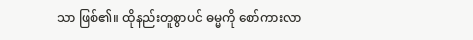သာ ဖြစ်၏။ ထိုနည်းတူစွာပင် ဓမ္မကို စော်ကားလာ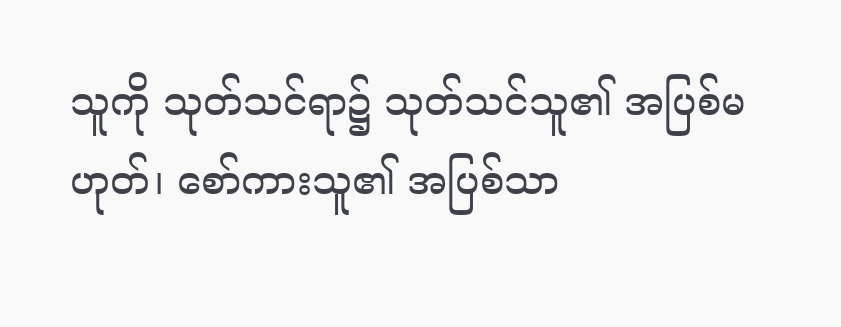သူကို သုတ်သင်ရာ၌ သုတ်သင်သူ၏ အပြစ်မဟုတ်၊ စော်ကားသူ၏ အပြစ်သာ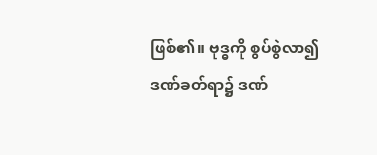ဖြစ်၏။ ဗုဒ္ဓကို စွပ်စွဲလာ၍ ဒဏ်ခတ်ရာ၌ ဒဏ်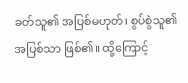ခတ်သူ၏ အပြစ်မဟုတ်၊ စွပ်စွဲသူ၏ အပြစ်သာ ဖြစ်၏။ ထို့ကြောင့်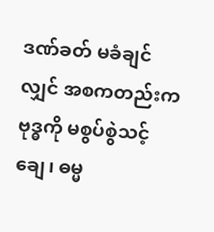ဒဏ်ခတ် မခံချင်လျှင် အစကတည်းက ဗုဒ္ဓကို မစွပ်စွဲသင့်ချေ၊ ဓမ္မ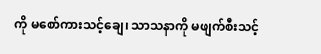ကို မစော်ကားသင့်ချေ၊ သာသနာကို မဖျက်စီးသင့်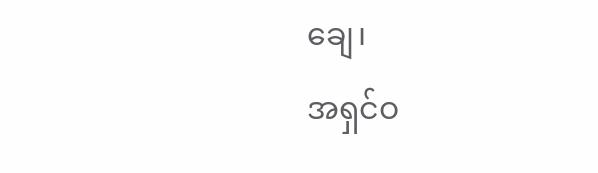ချေ၊
အရှင်ဝ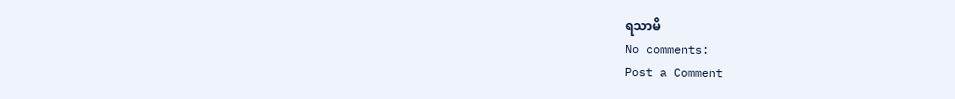ရသာမိ
No comments:
Post a Comment